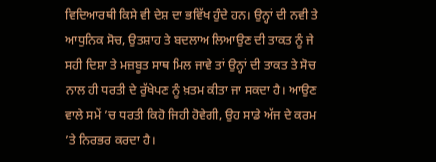ਵਿਦਿਆਰਥੀ ਕਿਸੇ ਵੀ ਦੇਸ਼ ਦਾ ਭਵਿੱਖ ਹੁੰਦੇ ਹਨ। ਉਨ੍ਹਾਂ ਦੀ ਨਵੀ ਤੇ ਆਧੁਨਿਕ ਸੋਚ, ਉਤਸ਼ਾਹ ਤੇ ਬਦਲਾਅ ਲਿਆਉਣ ਦੀ ਤਾਕਤ ਨੂੰ ਜੇ ਸਹੀ ਦਿਸ਼ਾ ਤੇ ਮਜ਼ਬੂਤ ਸਾਥ ਮਿਲ ਜਾਵੇ ਤਾਂ ਉਨ੍ਹਾਂ ਦੀ ਤਾਕਤ ਤੇ ਸੋਚ ਨਾਲ ਹੀ ਧਰਤੀ ਦੇ ਰੁੱਖੇਪਣ ਨੂੰ ਖ਼ਤਮ ਕੀਤਾ ਜਾ ਸਕਦਾ ਹੈ। ਆਉਣ ਵਾਲੇ ਸਮੇਂ ’ਚ ਧਰਤੀ ਕਿਹੋ ਜਿਹੀ ਹੋਵੇਗੀ, ਉਹ ਸਾਡੇ ਅੱਜ ਦੇ ਕਰਮ ’ਤੇ ਨਿਰਭਰ ਕਰਦਾ ਹੈ।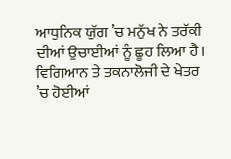ਆਧੁਨਿਕ ਯੁੱਗ ’ਚ ਮਨੁੱਖ ਨੇ ਤਰੱਕੀ ਦੀਆਂ ਉਚਾਈਆਂ ਨੂੰ ਛੂਹ ਲਿਆ ਹੈ। ਵਿਗਿਆਨ ਤੇ ਤਕਨਾਲੋਜੀ ਦੇ ਖੇਤਰ ’ਚ ਹੋਈਆਂ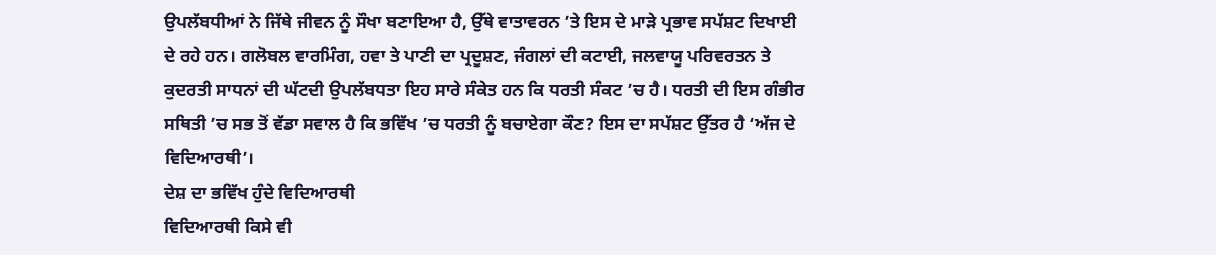ਉਪਲੱਬਧੀਆਂ ਨੇ ਜਿੱਥੇ ਜੀਵਨ ਨੂੰ ਸੌਖਾ ਬਣਾਇਆ ਹੈ, ਉੱਥੇ ਵਾਤਾਵਰਨ ’ਤੇ ਇਸ ਦੇ ਮਾੜੇ ਪ੍ਰਭਾਵ ਸਪੱਸ਼ਟ ਦਿਖਾਈ ਦੇ ਰਹੇ ਹਨ। ਗਲੋਬਲ ਵਾਰਮਿੰਗ, ਹਵਾ ਤੇ ਪਾਣੀ ਦਾ ਪ੍ਰਦੂਸ਼ਣ, ਜੰਗਲਾਂ ਦੀ ਕਟਾਈ, ਜਲਵਾਯੂ ਪਰਿਵਰਤਨ ਤੇ ਕੁਦਰਤੀ ਸਾਧਨਾਂ ਦੀ ਘੱਟਦੀ ਉਪਲੱਬਧਤਾ ਇਹ ਸਾਰੇ ਸੰਕੇਤ ਹਨ ਕਿ ਧਰਤੀ ਸੰਕਟ ’ਚ ਹੈ। ਧਰਤੀ ਦੀ ਇਸ ਗੰਭੀਰ ਸਥਿਤੀ ’ਚ ਸਭ ਤੋਂ ਵੱਡਾ ਸਵਾਲ ਹੈ ਕਿ ਭਵਿੱਖ ’ਚ ਧਰਤੀ ਨੂੰ ਬਚਾਏਗਾ ਕੌਣ? ਇਸ ਦਾ ਸਪੱਸ਼ਟ ਉੱਤਰ ਹੈ ‘ਅੱਜ ਦੇ ਵਿਦਿਆਰਥੀ’।
ਦੇਸ਼ ਦਾ ਭਵਿੱਖ ਹੁੰਦੇ ਵਿਦਿਆਰਥੀ
ਵਿਦਿਆਰਥੀ ਕਿਸੇ ਵੀ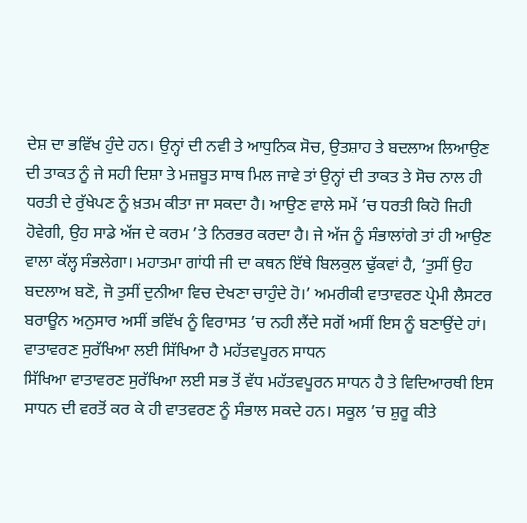ਦੇਸ਼ ਦਾ ਭਵਿੱਖ ਹੁੰਦੇ ਹਨ। ਉਨ੍ਹਾਂ ਦੀ ਨਵੀ ਤੇ ਆਧੁਨਿਕ ਸੋਚ, ਉਤਸ਼ਾਹ ਤੇ ਬਦਲਾਅ ਲਿਆਉਣ ਦੀ ਤਾਕਤ ਨੂੰ ਜੇ ਸਹੀ ਦਿਸ਼ਾ ਤੇ ਮਜ਼ਬੂਤ ਸਾਥ ਮਿਲ ਜਾਵੇ ਤਾਂ ਉਨ੍ਹਾਂ ਦੀ ਤਾਕਤ ਤੇ ਸੋਚ ਨਾਲ ਹੀ ਧਰਤੀ ਦੇ ਰੁੱਖੇਪਣ ਨੂੰ ਖ਼ਤਮ ਕੀਤਾ ਜਾ ਸਕਦਾ ਹੈ। ਆਉਣ ਵਾਲੇ ਸਮੇਂ ’ਚ ਧਰਤੀ ਕਿਹੋ ਜਿਹੀ ਹੋਵੇਗੀ, ਉਹ ਸਾਡੇ ਅੱਜ ਦੇ ਕਰਮ ’ਤੇ ਨਿਰਭਰ ਕਰਦਾ ਹੈ। ਜੇ ਅੱਜ ਨੂੰ ਸੰਭਾਲਾਂਗੇ ਤਾਂ ਹੀ ਆਉਣ ਵਾਲਾ ਕੱਲ੍ਹ ਸੰਭਲੇਗਾ। ਮਹਾਤਮਾ ਗਾਂਧੀ ਜੀ ਦਾ ਕਥਨ ਇੱਥੇ ਬਿਲਕੁਲ ਢੁੱਕਵਾਂ ਹੈ, ‘ਤੁਸੀਂ ਉਹ ਬਦਲਾਅ ਬਣੋ, ਜੋ ਤੁਸੀਂ ਦੁਨੀਆ ਵਿਚ ਦੇਖਣਾ ਚਾਹੁੰਦੇ ਹੋ।’ ਅਮਰੀਕੀ ਵਾਤਾਵਰਣ ਪ੍ਰੇਮੀ ਲੈਸਟਰ ਬਰਾਊਨ ਅਨੁਸਾਰ ਅਸੀਂ ਭਵਿੱਖ ਨੂੰ ਵਿਰਾਸਤ ’ਚ ਨਹੀ ਲੈਂਦੇ ਸਗੋਂ ਅਸੀਂ ਇਸ ਨੂੰ ਬਣਾਉਂਦੇ ਹਾਂ।
ਵਾਤਾਵਰਣ ਸੁਰੱਖਿਆ ਲਈ ਸਿੱਖਿਆ ਹੈ ਮਹੱਤਵਪੂਰਨ ਸਾਧਨ
ਸਿੱਖਿਆ ਵਾਤਾਵਰਣ ਸੁਰੱਖਿਆ ਲਈ ਸਭ ਤੋਂ ਵੱਧ ਮਹੱਤਵਪੂਰਨ ਸਾਧਨ ਹੈ ਤੇ ਵਿਦਿਆਰਥੀ ਇਸ ਸਾਧਨ ਦੀ ਵਰਤੋਂ ਕਰ ਕੇ ਹੀ ਵਾਤਵਰਣ ਨੂੰ ਸੰਭਾਲ ਸਕਦੇ ਹਨ। ਸਕੂਲ ’ਚ ਸ਼ੁਰੂ ਕੀਤੇ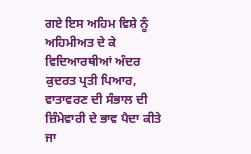ਗਏ ਇਸ ਅਹਿਮ ਵਿਸ਼ੇ ਨੂੰ ਅਹਿਮੀਅਤ ਦੇ ਕੇ ਵਿਦਿਆਰਥੀਆਂ ਅੰਦਰ ਕੁਦਰਤ ਪ੍ਰਤੀ ਪਿਆਰ, ਵਾਤਾਵਰਣ ਦੀ ਸੰਭਾਲ ਦੀ ਜ਼ਿੰਮੇਵਾਰੀ ਦੇ ਭਾਵ ਪੈਦਾ ਕੀਤੇ ਜਾ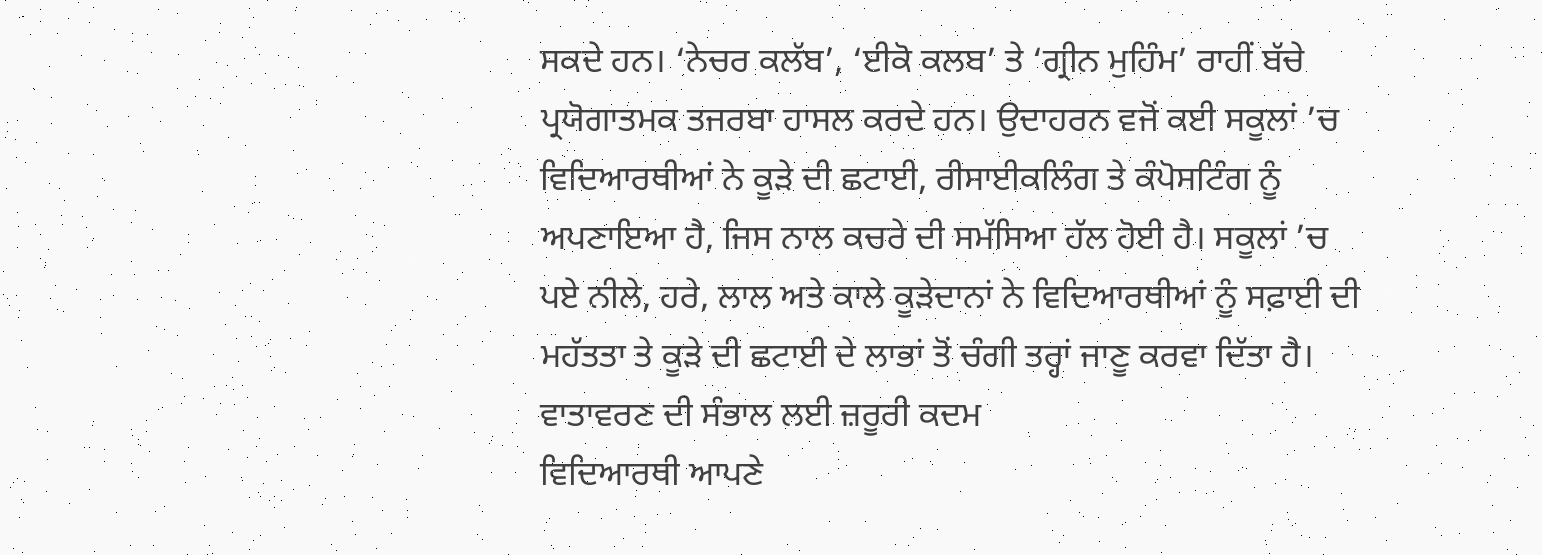ਸਕਦੇ ਹਨ। ‘ਨੇਚਰ ਕਲੱਬ’, ‘ਈਕੋ ਕਲਬ’ ਤੇ ‘ਗ੍ਰੀਨ ਮੁਹਿੰਮ’ ਰਾਹੀਂ ਬੱਚੇ ਪ੍ਰਯੋਗਾਤਮਕ ਤਜਰਬਾ ਹਾਸਲ ਕਰਦੇ ਹਨ। ਉਦਾਹਰਨ ਵਜੋਂ ਕਈ ਸਕੂਲਾਂ ’ਚ ਵਿਦਿਆਰਥੀਆਂ ਨੇ ਕੂੜੇ ਦੀ ਛਟਾਈ, ਰੀਸਾਈਕਲਿੰਗ ਤੇ ਕੰਪੋਸਟਿੰਗ ਨੂੰ ਅਪਣਾਇਆ ਹੈ, ਜਿਸ ਨਾਲ ਕਚਰੇ ਦੀ ਸਮੱਸਿਆ ਹੱਲ ਹੋਈ ਹੈ। ਸਕੂਲਾਂ ’ਚ ਪਏ ਨੀਲੇ, ਹਰੇ, ਲਾਲ ਅਤੇ ਕਾਲੇ ਕੂੜੇਦਾਨਾਂ ਨੇ ਵਿਦਿਆਰਥੀਆਂ ਨੂੰ ਸਫ਼ਾਈ ਦੀ ਮਹੱਤਤਾ ਤੇ ਕੂੜੇ ਦੀ ਛਟਾਈ ਦੇ ਲਾਭਾਂ ਤੋਂ ਚੰਗੀ ਤਰ੍ਹਾਂ ਜਾਣੂ ਕਰਵਾ ਦਿੱਤਾ ਹੈ।
ਵਾਤਾਵਰਣ ਦੀ ਸੰਭਾਲ ਲਈ ਜ਼ਰੂਰੀ ਕਦਮ
ਵਿਦਿਆਰਥੀ ਆਪਣੇ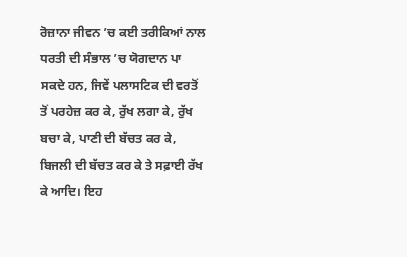ਰੋਜ਼ਾਨਾ ਜੀਵਨ ’ਚ ਕਈ ਤਰੀਕਿਆਂ ਨਾਲ ਧਰਤੀ ਦੀ ਸੰਭਾਲ ’ਚ ਯੋਗਦਾਨ ਪਾ ਸਕਦੇ ਹਨ, ਜਿਵੇਂ ਪਲਾਸਟਿਕ ਦੀ ਵਰਤੋਂ ਤੋਂ ਪਰਹੇਜ਼ ਕਰ ਕੇ, ਰੁੱਖ ਲਗਾ ਕੇ, ਰੁੱਖ ਬਚਾ ਕੇ, ਪਾਣੀ ਦੀ ਬੱਚਤ ਕਰ ਕੇ, ਬਿਜਲੀ ਦੀ ਬੱਚਤ ਕਰ ਕੇ ਤੇ ਸਫ਼ਾਈ ਰੱਖ ਕੇ ਆਦਿ। ਇਹ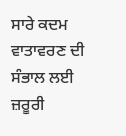ਸਾਰੇ ਕਦਮ ਵਾਤਾਵਰਣ ਦੀ ਸੰਭਾਲ ਲਈ ਜ਼ਰੂਰੀ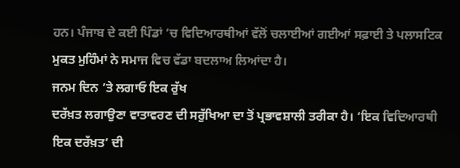ਹਨ। ਪੰਜਾਬ ਦੇ ਕਈ ਪਿੰਡਾਂ ’ਚ ਵਿਦਿਆਰਥੀਆਂ ਵੱਲੋਂ ਚਲਾਈਆਂ ਗਈਆਂ ਸਫ਼ਾਈ ਤੇ ਪਲਾਸਟਿਕ ਮੁਕਤ ਮੁਹਿੰਮਾਂ ਨੇ ਸਮਾਜ ਵਿਚ ਵੱਡਾ ਬਦਲਾਅ ਲਿਆਂਦਾ ਹੈ।
ਜਨਮ ਦਿਨ ’ਤੇ ਲਗਾਓ ਇਕ ਰੁੱਖ
ਦਰੱਖ਼ਤ ਲਗਾਉਣਾ ਵਾਤਾਵਰਣ ਦੀ ਸਰੁੱਖਿਆ ਦਾ ਤੋਂ ਪ੍ਰਭਾਵਸ਼ਾਲੀ ਤਰੀਕਾ ਹੈ। ‘ਇਕ ਵਿਦਿਆਰਥੀ ਇਕ ਦਰੱਖ਼ਤ’ ਦੀ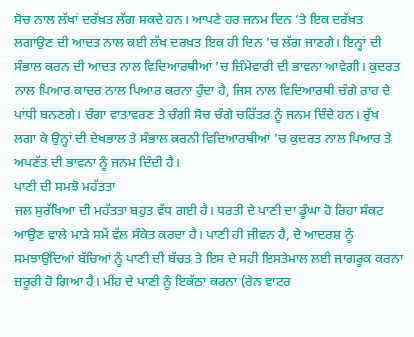ਸੋਚ ਨਾਲ ਲੱਖਾਂ ਦਰੱਖ਼ਤ ਲੱਗ ਸਕਦੇ ਹਨ। ਆਪਣੇ ਹਰ ਜਨਮ ਦਿਨ ’ਤੇ ਇਕ ਦਰੱਖ਼ਤ ਲਗਾਉਣ ਦੀ ਆਦਤ ਨਾਲ ਕਈ ਲੱਖ ਦਰਖ਼ਤ ਇਕ ਹੀ ਦਿਨ ’ਚ ਲੱਗ ਜਾਣਗੇ। ਇਨ੍ਹਾਂ ਦੀ ਸੰਭਾਲ ਕਰਨ ਦੀ ਆਦਤ ਨਾਲ ਵਿਦਿਆਰਥੀਆਂ ’ਚ ਜ਼ਿੰਮੇਵਾਰੀ ਦੀ ਭਾਵਨਾ ਆਵੇਗੀ। ਕੁਦਰਤ ਨਾਲ ਪਿਆਰ ਕਾਦਰ ਨਾਲ ਪਿਆਰ ਕਰਨਾ ਹੁੰਦਾ ਹੈ, ਜਿਸ ਨਾਲ ਵਿਦਿਆਰਥੀ ਚੰਗੇ ਰਾਹ ਦੇ ਪਾਂਧੀ ਬਨਣਗੇ। ਚੰਗਾ ਵਾਤਾਵਰਣ ਤੇ ਚੰਗੀ ਸੋਚ ਚੰਗੇ ਚਰਿੱਤਰ ਨੂੰ ਜਨਮ ਦਿੰਦੇ ਹਨ। ਰੁੱਖ ਲਗਾ ਕੇ ਉਨ੍ਹਾਂ ਦੀ ਦੇਖਭਾਲ ਤੇ ਸੰਭਾਲ ਕਰਨੀ ਵਿਦਿਆਰਥੀਆਂ ’ਚ ਕੁਦਰਤ ਨਾਲ ਪਿਆਰ ਤੇ ਅਪਣੱਤ ਦੀ ਭਾਵਨਾ ਨੂੰ ਜਨਮ ਦਿੰਦੀ ਹੈ।
ਪਾਣੀ ਦੀ ਸਮਝੋ ਮਹੱਤਤਾ
ਜਲ ਸੁਰੱਖਿਆ ਦੀ ਮਹੱਤਤਾ ਬਹੁਤ ਵੱਧ ਗਈ ਹੈ। ਧਰਤੀ ਦੇ ਪਾਣੀ ਦਾ ਡੂੰਘਾ ਹੋ ਰਿਹਾ ਸੰਕਟ ਆਉਣ ਵਾਲੇ ਮਾੜੇ ਸਮੇਂ ਵੱਲ ਸੰਕੇਤ ਕਰਦਾ ਹੈ। ਪਾਣੀ ਹੀ ਜੀਵਨ ਹੈ, ਦੇ ਆਦਰਸ਼ ਨੂੰ ਸਮਝਾਉਂਦਿਆਂ ਬੱਚਿਆਂ ਨੂੰ ਪਾਣੀ ਦੀ ਬੱਚਤ ਤੇ ਇਸ ਦੇ ਸਹੀ ਇਸਤੇਮਾਲ ਲਈ ਜਾਗਰੂਕ ਕਰਨਾ ਜ਼ਰੂਰੀ ਹੋ ਗਿਆ ਹੈ। ਮੀਂਹ ਦੇ ਪਾਣੀ ਨੂੰ ਇਕੱਠਾ ਕਰਨਾ (ਰੇਨ ਵਾਟਰ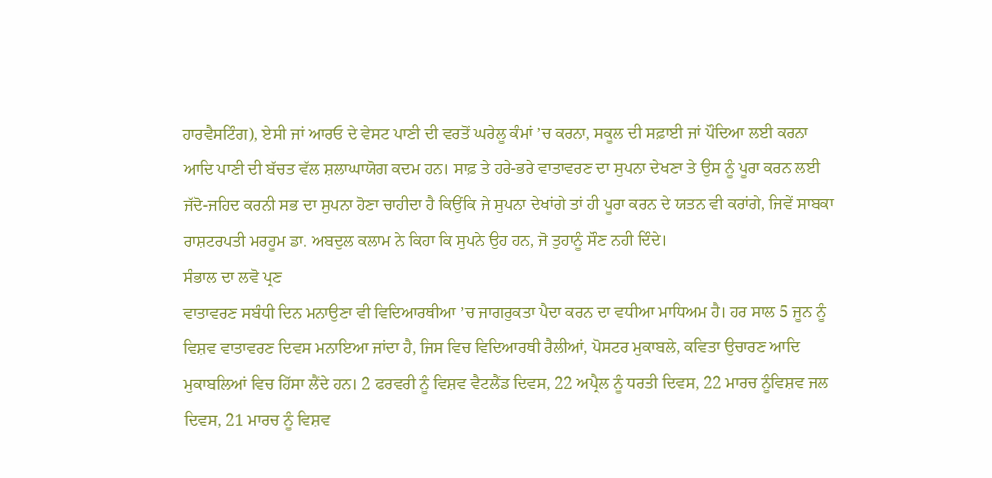ਹਾਰਵੈਸਟਿੰਗ), ਏਸੀ ਜਾਂ ਆਰਓ ਦੇ ਵੇਸਟ ਪਾਣੀ ਦੀ ਵਰਤੋਂ ਘਰੇਲੂ ਕੰਮਾਂ ’ਚ ਕਰਨਾ, ਸਕੂਲ ਦੀ ਸਫ਼ਾਈ ਜਾਂ ਪੌਦਿਆ ਲਈ ਕਰਨਾ ਆਦਿ ਪਾਣੀ ਦੀ ਬੱਚਤ ਵੱਲ ਸ਼ਲਾਘਾਯੋਗ ਕਦਮ ਹਨ। ਸਾਫ਼ ਤੇ ਹਰੇ-ਭਰੇ ਵਾਤਾਵਰਣ ਦਾ ਸੁਪਨਾ ਦੇਖਣਾ ਤੇ ਉਸ ਨੂੰ ਪੂਰਾ ਕਰਨ ਲਈ ਜੱਦੋ-ਜਹਿਦ ਕਰਨੀ ਸਭ ਦਾ ਸੁਪਨਾ ਹੋਣਾ ਚਾਹੀਦਾ ਹੈ ਕਿਉਂਕਿ ਜੇ ਸੁਪਨਾ ਦੇਖਾਂਗੇ ਤਾਂ ਹੀ ਪੂਰਾ ਕਰਨ ਦੇ ਯਤਨ ਵੀ ਕਰਾਂਗੇ, ਜਿਵੇਂ ਸਾਬਕਾ ਰਾਸ਼ਟਰਪਤੀ ਮਰਹੂਮ ਡਾ. ਅਬਦੁਲ ਕਲਾਮ ਨੇ ਕਿਹਾ ਕਿ ਸੁਪਨੇ ਉਹ ਹਨ, ਜੋ ਤੁਹਾਨੂੰ ਸੌਣ ਨਹੀ ਦਿੰਦੇ।
ਸੰਭਾਲ ਦਾ ਲਵੋ ਪ੍ਰਣ
ਵਾਤਾਵਰਣ ਸਬੰਧੀ ਦਿਨ ਮਨਾਉਣਾ ਵੀ ਵਿਦਿਆਰਥੀਆ ’ਚ ਜਾਗਰੁਕਤਾ ਪੈਦਾ ਕਰਨ ਦਾ ਵਧੀਆ ਮਾਧਿਅਮ ਹੈ। ਹਰ ਸਾਲ 5 ਜੂਨ ਨੂੰ ਵਿਸ਼ਵ ਵਾਤਾਵਰਣ ਦਿਵਸ ਮਨਾਇਆ ਜਾਂਦਾ ਹੈ, ਜਿਸ ਵਿਚ ਵਿਦਿਆਰਥੀ ਰੈਲੀਆਂ, ਪੋਸਟਰ ਮੁਕਾਬਲੇ, ਕਵਿਤਾ ਉਚਾਰਣ ਆਦਿ ਮੁਕਾਬਲਿਆਂ ਵਿਚ ਹਿੱਸਾ ਲੈਂਦੇ ਹਨ। 2 ਫਰਵਰੀ ਨੂੰ ਵਿਸ਼ਵ ਵੈਟਲੈਂਡ ਦਿਵਸ, 22 ਅਪ੍ਰੈਲ ਨੂੰ ਧਰਤੀ ਦਿਵਸ, 22 ਮਾਰਚ ਨੂੰਵਿਸ਼ਵ ਜਲ ਦਿਵਸ, 21 ਮਾਰਚ ਨੂੰ ਵਿਸ਼ਵ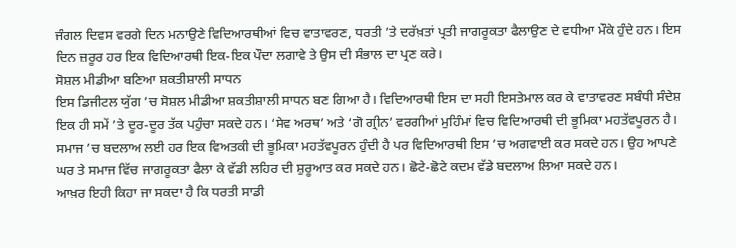ਜੰਗਲ ਦਿਵਸ ਵਰਗੇ ਦਿਨ ਮਨਾਉਣੇ ਵਿਦਿਆਰਥੀਆਂ ਵਿਚ ਵਾਤਾਵਰਣ, ਧਰਤੀ ’ਤੇ ਦਰੱਖ਼ਤਾਂ ਪ੍ਰਤੀ ਜਾਗਰੂਕਤਾ ਫੈਲਾਉਣ ਦੇ ਵਧੀਆ ਮੌਕੇ ਹੁੰਦੇ ਹਨ। ਇਸ ਦਿਨ ਜ਼ਰੂਰ ਹਰ ਇਕ ਵਿਦਿਆਰਥੀ ਇਕ-ਇਕ ਪੌਦਾ ਲਗਾਵੇ ਤੇ ਉਸ ਦੀ ਸੰਭਾਲ ਦਾ ਪ੍ਰਣ ਕਰੇ।
ਸੋਸ਼ਲ ਮੀਡੀਆ ਬਣਿਆ ਸ਼ਕਤੀਸ਼ਾਲੀ ਸਾਧਨ
ਇਸ ਡਿਜੀਟਲ ਯੁੱਗ ’ਚ ਸੋਸ਼ਲ ਮੀਡੀਆ ਸ਼ਕਤੀਸ਼ਾਲੀ ਸਾਧਨ ਬਣ ਗਿਆ ਹੈ। ਵਿਦਿਆਰਥੀ ਇਸ ਦਾ ਸਹੀ ਇਸਤੇਮਾਲ ਕਰ ਕੇ ਵਾਤਾਵਰਣ ਸਬੰਧੀ ਸੰਦੇਸ਼ ਇਕ ਹੀ ਸਮੇਂ ’ਤੇ ਦੂਰ-ਦੂਰ ਤੱਕ ਪਹੁੰਚਾ ਸਕਦੇ ਹਨ। ‘ਸੇਵ ਅਰਥ’ ਅਤੇ ‘ਗੋ ਗ੍ਰੀਨ’ ਵਰਗੀਆਂ ਮੁਹਿੰਮਾਂ ਵਿਚ ਵਿਦਿਆਰਥੀ ਦੀ ਭੂਮਿਕਾ ਮਹਤੱਵਪੂਰਨ ਹੈ। ਸਮਾਜ ’ਚ ਬਦਲਾਅ ਲਈ ਹਰ ਇਕ ਵਿਅਤਕੀ ਦੀ ਭੂਮਿਕਾ ਮਹਤੱਵਪੂਰਨ ਹੁੰਦੀ ਹੈ ਪਰ ਵਿਦਿਆਰਥੀ ਇਸ ’ਚ ਅਗਵਾਈ ਕਰ ਸਕਦੇ ਹਨ। ਉਹ ਆਪਣੇ ਘਰ ਤੇ ਸਮਾਜ ਵਿੱਚ ਜਾਗਰੂਕਤਾ ਫੈਲਾ ਕੇ ਵੱਡੀ ਲਹਿਰ ਦੀ ਸ਼ੁਰੂਆਤ ਕਰ ਸਕਦੇ ਹਨ। ਛੋਟੇ-ਛੋਟੇ ਕਦਮ ਵੱਡੇ ਬਦਲਾਅ ਲਿਆ ਸਕਦੇ ਹਨ।
ਆਖ਼ਰ ਇਹੀ ਕਿਹਾ ਜਾ ਸਕਦਾ ਹੈ ਕਿ ਧਰਤੀ ਸਾਡੀ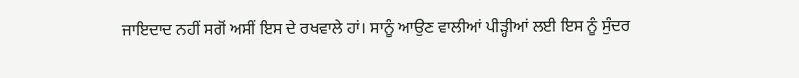ਜਾਇਦਾਦ ਨਹੀਂ ਸਗੋਂ ਅਸੀਂ ਇਸ ਦੇ ਰਖਵਾਲੇ ਹਾਂ। ਸਾਨੂੰ ਆਉਣ ਵਾਲੀਆਂ ਪੀੜ੍ਹੀਆਂ ਲਈ ਇਸ ਨੂੰ ਸੁੰਦਰ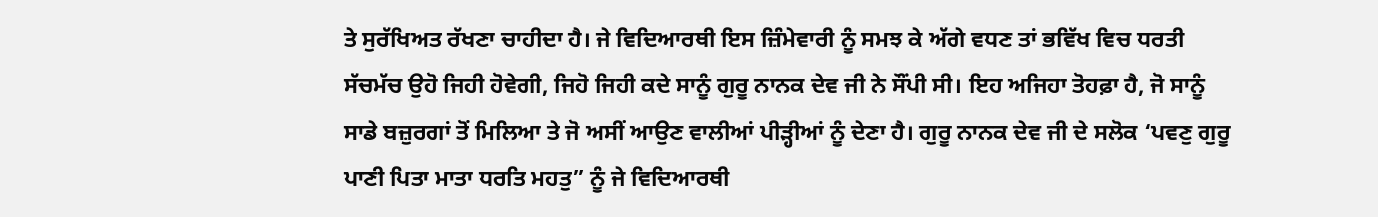ਤੇ ਸੁਰੱਖਿਅਤ ਰੱਖਣਾ ਚਾਹੀਦਾ ਹੈ। ਜੇ ਵਿਦਿਆਰਥੀ ਇਸ ਜ਼ਿੰਮੇਵਾਰੀ ਨੂੰ ਸਮਝ ਕੇ ਅੱਗੇ ਵਧਣ ਤਾਂ ਭਵਿੱਖ ਵਿਚ ਧਰਤੀ ਸੱਚਮੱਚ ਉਹੋ ਜਿਹੀ ਹੋਵੇਗੀ, ਜਿਹੋ ਜਿਹੀ ਕਦੇ ਸਾਨੂੰ ਗੁਰੂ ਨਾਨਕ ਦੇਵ ਜੀ ਨੇ ਸੌਂਪੀ ਸੀ। ਇਹ ਅਜਿਹਾ ਤੋਹਫ਼ਾ ਹੈ, ਜੋ ਸਾਨੂੰ ਸਾਡੇ ਬਜ਼ੁਰਗਾਂ ਤੋਂ ਮਿਲਿਆ ਤੇ ਜੋ ਅਸੀਂ ਆਉਣ ਵਾਲੀਆਂ ਪੀੜ੍ਹੀਆਂ ਨੂੰ ਦੇਣਾ ਹੈ। ਗੁਰੂ ਨਾਨਕ ਦੇਵ ਜੀ ਦੇ ਸਲੋਕ ‘ਪਵਣੁ ਗੁਰੂ ਪਾਣੀ ਪਿਤਾ ਮਾਤਾ ਧਰਤਿ ਮਹਤੁ” ਨੂੰ ਜੇ ਵਿਦਿਆਰਥੀ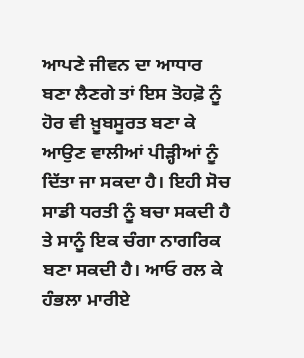ਆਪਣੇ ਜੀਵਨ ਦਾ ਆਧਾਰ ਬਣਾ ਲੈਣਗੇ ਤਾਂ ਇਸ ਤੋਹਫ਼ੋ ਨੂੰ ਹੋਰ ਵੀ ਖ਼ੂਬਸੂਰਤ ਬਣਾ ਕੇ ਆਉਣ ਵਾਲੀਆਂ ਪੀੜ੍ਹੀਆਂ ਨੂੰ ਦਿੱਤਾ ਜਾ ਸਕਦਾ ਹੈ। ਇਹੀ ਸੋਚ ਸਾਡੀ ਧਰਤੀ ਨੂੰ ਬਚਾ ਸਕਦੀ ਹੈ ਤੇ ਸਾਨੂੰ ਇਕ ਚੰਗਾ ਨਾਗਰਿਕ ਬਣਾ ਸਕਦੀ ਹੈ। ਆਓ ਰਲ ਕੇ ਹੰਭਲਾ ਮਾਰੀਏ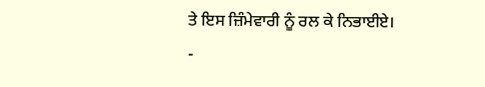ਤੇ ਇਸ ਜ਼ਿੰਮੇਵਾਰੀ ਨੂੰ ਰਲ ਕੇ ਨਿਭਾਈਏ।
-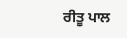ਰੀਤੂ ਪਾਲ